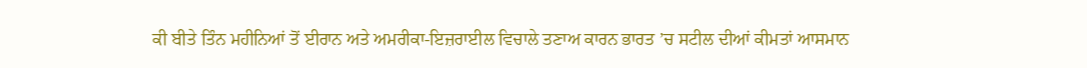ਕੀ ਬੀਤੇ ਤਿੰਨ ਮਹੀਨਿਆਂ ਤੋਂ ਈਰਾਨ ਅਤੇ ਅਮਰੀਕਾ-ਇਜ਼ਰਾਈਲ ਵਿਚਾਲੇ ਤਣਾਅ ਕਾਰਨ ਭਾਰਤ ’ਚ ਸਟੀਲ ਦੀਆਂ ਕੀਮਤਾਂ ਆਸਮਾਨ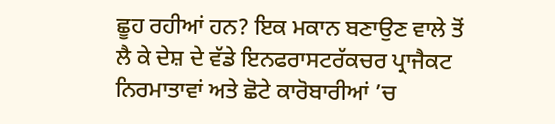ਛੂਹ ਰਹੀਆਂ ਹਨ? ਇਕ ਮਕਾਨ ਬਣਾਉਣ ਵਾਲੇ ਤੋਂ ਲੈ ਕੇ ਦੇਸ਼ ਦੇ ਵੱਡੇ ਇਨਫਰਾਸਟਰੱਕਚਰ ਪ੍ਰਾਜੈਕਟ ਨਿਰਮਾਤਾਵਾਂ ਅਤੇ ਛੋਟੇ ਕਾਰੋਬਾਰੀਆਂ ’ਚ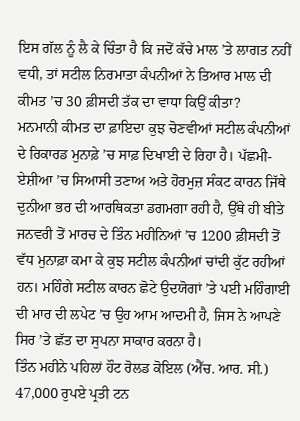ਇਸ ਗੱਲ ਨੂੰ ਲੈ ਕੇ ਚਿੰਤਾ ਹੈ ਕਿ ਜਦੋਂ ਕੱਚੇ ਮਾਲ ’ਤੇ ਲਾਗਤ ਨਹੀਂ ਵਧੀ, ਤਾਂ ਸਟੀਲ ਨਿਰਮਾਤਾ ਕੰਪਨੀਆਂ ਨੇ ਤਿਆਰ ਮਾਲ ਦੀ ਕੀਮਤ ’ਚ 30 ਫ਼ੀਸਦੀ ਤੱਕ ਦਾ ਵਾਧਾ ਕਿਉਂ ਕੀਤਾ?
ਮਨਮਾਨੀ ਕੀਮਤ ਦਾ ਫ਼ਾਇਦਾ ਕੁਝ ਚੋਣਵੀਆਂ ਸਟੀਲ ਕੰਪਨੀਆਂ ਦੇ ਰਿਕਾਰਡ ਮੁਨਾਫ਼ੇ ’ਚ ਸਾਫ਼ ਦਿਖਾਈ ਦੇ ਰਿਹਾ ਹੈ। ਪੱਛਮੀ-ਏਸ਼ੀਆ ’ਚ ਸਿਆਸੀ ਤਣਾਅ ਅਤੇ ਹੋਰਮੁਜ਼ ਸੰਕਟ ਕਾਰਨ ਜਿੱਥੇ ਦੁਨੀਆ ਭਰ ਦੀ ਆਰਥਿਕਤਾ ਡਗਮਗਾ ਰਹੀ ਹੈ, ਉੱਥੇ ਹੀ ਬੀਤੇ ਜਨਵਰੀ ਤੋਂ ਮਾਰਚ ਦੇ ਤਿੰਨ ਮਹੀਨਿਆਂ ’ਚ 1200 ਫ਼ੀਸਦੀ ਤੋਂ ਵੱਧ ਮੁਨਾਫ਼ਾ ਕਮਾ ਕੇ ਕੁਝ ਸਟੀਲ ਕੰਪਨੀਆਂ ਚਾਂਦੀ ਕੁੱਟ ਰਹੀਆਂ ਹਨ। ਮਹਿੰਗੇ ਸਟੀਲ ਕਾਰਨ ਛੋਟੇ ਉਦਯੋਗਾਂ ’ਤੇ ਪਈ ਮਹਿੰਗਾਈ ਦੀ ਮਾਰ ਦੀ ਲਪੇਟ ’ਚ ਉਹ ਆਮ ਆਦਮੀ ਹੈ, ਜਿਸ ਨੇ ਆਪਣੇ ਸਿਰ ’ਤੇ ਛੱਤ ਦਾ ਸੁਪਨਾ ਸਾਕਾਰ ਕਰਨਾ ਹੈ।
ਤਿੰਨ ਮਹੀਨੇ ਪਹਿਲਾਂ ਹੌਟ ਰੋਲਡ ਕੋਇਲ (ਐੱਚ. ਆਰ. ਸੀ.) 47,000 ਰੁਪਏ ਪ੍ਰਤੀ ਟਨ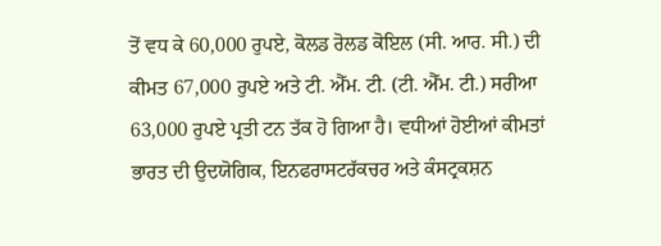ਤੋਂ ਵਧ ਕੇ 60,000 ਰੁਪਏ, ਕੋਲਡ ਰੋਲਡ ਕੋਇਲ (ਸੀ. ਆਰ. ਸੀ.) ਦੀ ਕੀਮਤ 67,000 ਰੁਪਏ ਅਤੇ ਟੀ. ਐੱਮ. ਟੀ. (ਟੀ. ਐੱਮ. ਟੀ.) ਸਰੀਆ 63,000 ਰੁਪਏ ਪ੍ਰਤੀ ਟਨ ਤੱਕ ਹੋ ਗਿਆ ਹੈ। ਵਧੀਆਂ ਹੋਈਆਂ ਕੀਮਤਾਂ ਭਾਰਤ ਦੀ ਉਦਯੋਗਿਕ, ਇਨਫਰਾਸਟਰੱਕਚਰ ਅਤੇ ਕੰਸਟ੍ਰਕਸ਼ਨ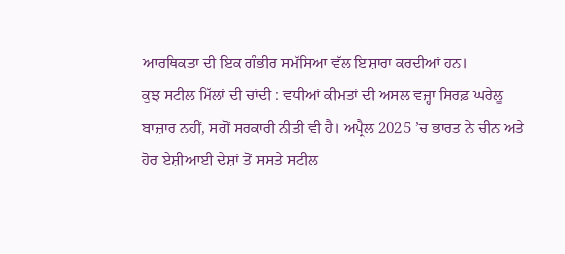ਆਰਥਿਕਤਾ ਦੀ ਇਕ ਗੰਭੀਰ ਸਮੱਸਿਆ ਵੱਲ ਇਸ਼ਾਰਾ ਕਰਦੀਆਂ ਹਨ।
ਕੁਝ ਸਟੀਲ ਮਿੱਲਾਂ ਦੀ ਚਾਂਦੀ : ਵਧੀਆਂ ਕੀਮਤਾਂ ਦੀ ਅਸਲ ਵਜ੍ਹਾ ਸਿਰਫ਼ ਘਰੇਲੂ ਬਾਜ਼ਾਰ ਨਹੀਂ, ਸਗੋਂ ਸਰਕਾਰੀ ਨੀਤੀ ਵੀ ਹੈ। ਅਪ੍ਰੈਲ 2025 ’ਚ ਭਾਰਤ ਨੇ ਚੀਨ ਅਤੇ ਹੋਰ ਏਸ਼ੀਆਈ ਦੇਸ਼ਾਂ ਤੋਂ ਸਸਤੇ ਸਟੀਲ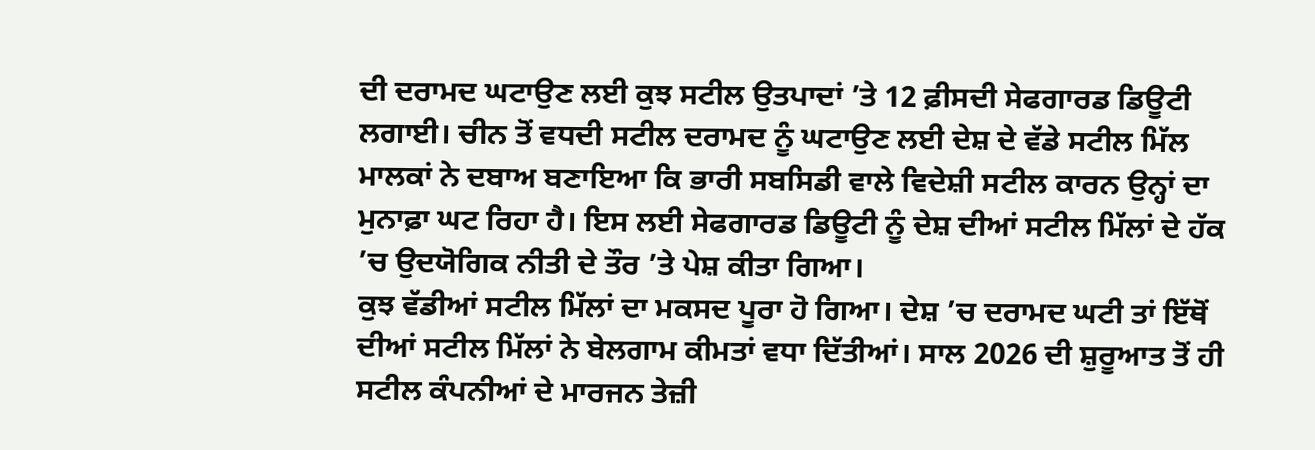ਦੀ ਦਰਾਮਦ ਘਟਾਉਣ ਲਈ ਕੁਝ ਸਟੀਲ ਉਤਪਾਦਾਂ ’ਤੇ 12 ਫ਼ੀਸਦੀ ਸੇਫਗਾਰਡ ਡਿਊਟੀ ਲਗਾਈ। ਚੀਨ ਤੋਂ ਵਧਦੀ ਸਟੀਲ ਦਰਾਮਦ ਨੂੰ ਘਟਾਉਣ ਲਈ ਦੇਸ਼ ਦੇ ਵੱਡੇ ਸਟੀਲ ਮਿੱਲ ਮਾਲਕਾਂ ਨੇ ਦਬਾਅ ਬਣਾਇਆ ਕਿ ਭਾਰੀ ਸਬਸਿਡੀ ਵਾਲੇ ਵਿਦੇਸ਼ੀ ਸਟੀਲ ਕਾਰਨ ਉਨ੍ਹਾਂ ਦਾ ਮੁਨਾਫ਼ਾ ਘਟ ਰਿਹਾ ਹੈ। ਇਸ ਲਈ ਸੇਫਗਾਰਡ ਡਿਊਟੀ ਨੂੰ ਦੇਸ਼ ਦੀਆਂ ਸਟੀਲ ਮਿੱਲਾਂ ਦੇ ਹੱਕ ’ਚ ਉਦਯੋਗਿਕ ਨੀਤੀ ਦੇ ਤੌਰ ’ਤੇ ਪੇਸ਼ ਕੀਤਾ ਗਿਆ।
ਕੁਝ ਵੱਡੀਆਂ ਸਟੀਲ ਮਿੱਲਾਂ ਦਾ ਮਕਸਦ ਪੂਰਾ ਹੋ ਗਿਆ। ਦੇਸ਼ ’ਚ ਦਰਾਮਦ ਘਟੀ ਤਾਂ ਇੱਥੋਂ ਦੀਆਂ ਸਟੀਲ ਮਿੱਲਾਂ ਨੇ ਬੇਲਗਾਮ ਕੀਮਤਾਂ ਵਧਾ ਦਿੱਤੀਆਂ। ਸਾਲ 2026 ਦੀ ਸ਼ੁਰੂਆਤ ਤੋਂ ਹੀ ਸਟੀਲ ਕੰਪਨੀਆਂ ਦੇ ਮਾਰਜਨ ਤੇਜ਼ੀ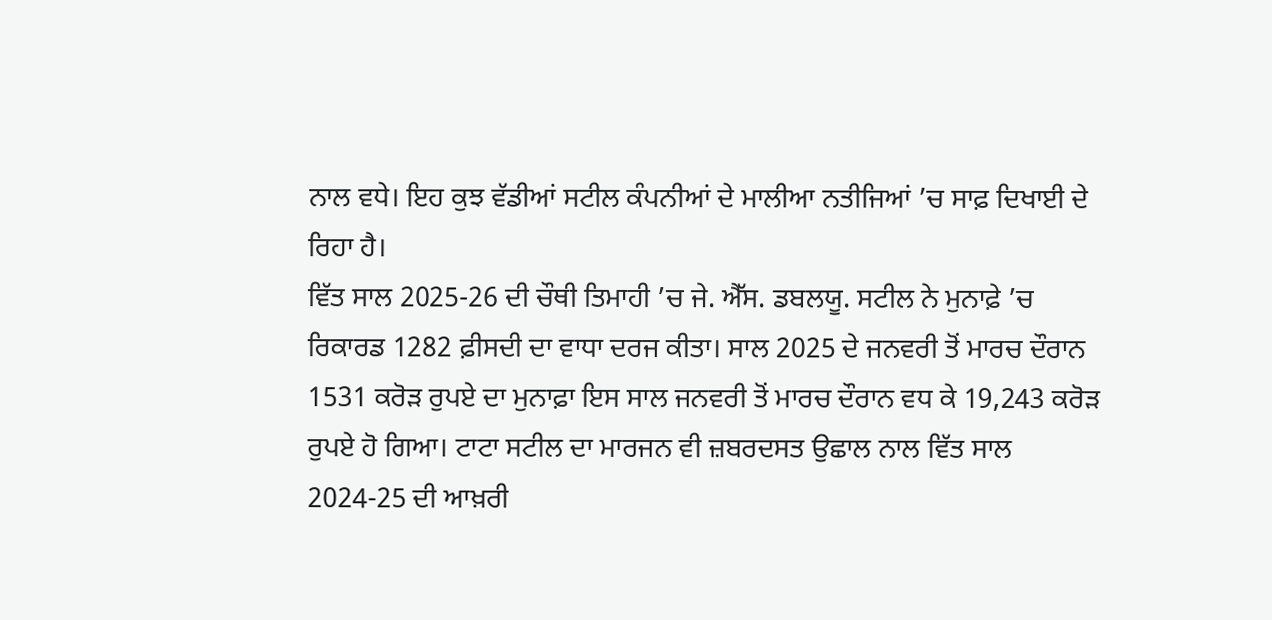ਨਾਲ ਵਧੇ। ਇਹ ਕੁਝ ਵੱਡੀਆਂ ਸਟੀਲ ਕੰਪਨੀਆਂ ਦੇ ਮਾਲੀਆ ਨਤੀਜਿਆਂ ’ਚ ਸਾਫ਼ ਦਿਖਾਈ ਦੇ ਰਿਹਾ ਹੈ।
ਵਿੱਤ ਸਾਲ 2025-26 ਦੀ ਚੌਥੀ ਤਿਮਾਹੀ ’ਚ ਜੇ. ਐੱਸ. ਡਬਲਯੂ. ਸਟੀਲ ਨੇ ਮੁਨਾਫ਼ੇ ’ਚ ਰਿਕਾਰਡ 1282 ਫ਼ੀਸਦੀ ਦਾ ਵਾਧਾ ਦਰਜ ਕੀਤਾ। ਸਾਲ 2025 ਦੇ ਜਨਵਰੀ ਤੋਂ ਮਾਰਚ ਦੌਰਾਨ 1531 ਕਰੋੜ ਰੁਪਏ ਦਾ ਮੁਨਾਫ਼ਾ ਇਸ ਸਾਲ ਜਨਵਰੀ ਤੋਂ ਮਾਰਚ ਦੌਰਾਨ ਵਧ ਕੇ 19,243 ਕਰੋੜ ਰੁਪਏ ਹੋ ਗਿਆ। ਟਾਟਾ ਸਟੀਲ ਦਾ ਮਾਰਜਨ ਵੀ ਜ਼ਬਰਦਸਤ ਉਛਾਲ ਨਾਲ ਵਿੱਤ ਸਾਲ 2024-25 ਦੀ ਆਖ਼ਰੀ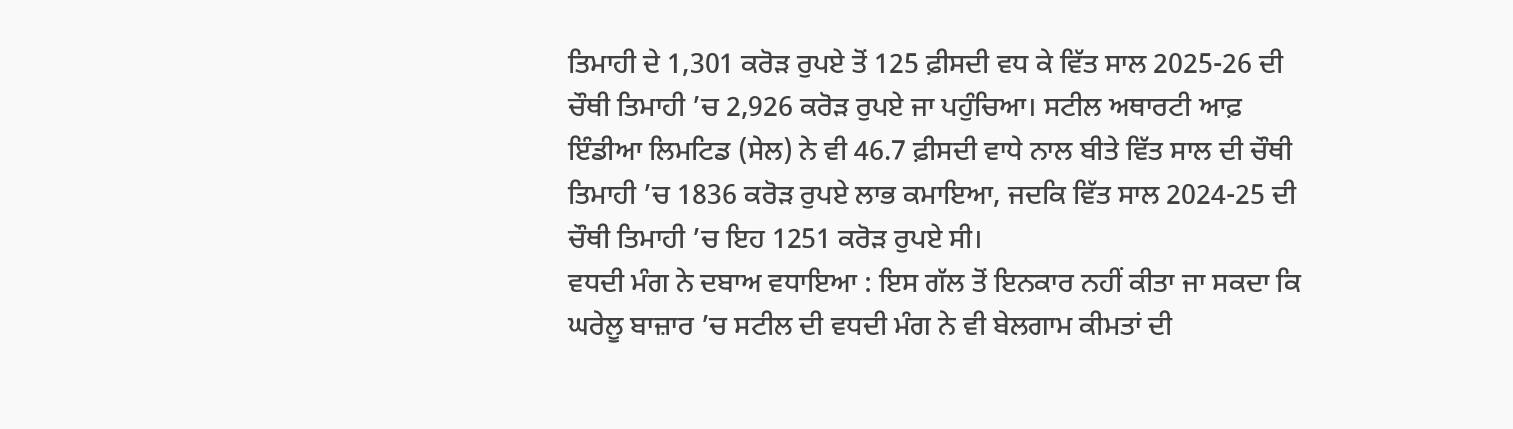ਤਿਮਾਹੀ ਦੇ 1,301 ਕਰੋੜ ਰੁਪਏ ਤੋਂ 125 ਫ਼ੀਸਦੀ ਵਧ ਕੇ ਵਿੱਤ ਸਾਲ 2025-26 ਦੀ ਚੌਥੀ ਤਿਮਾਹੀ ’ਚ 2,926 ਕਰੋੜ ਰੁਪਏ ਜਾ ਪਹੁੰਚਿਆ। ਸਟੀਲ ਅਥਾਰਟੀ ਆਫ਼ ਇੰਡੀਆ ਲਿਮਟਿਡ (ਸੇਲ) ਨੇ ਵੀ 46.7 ਫ਼ੀਸਦੀ ਵਾਧੇ ਨਾਲ ਬੀਤੇ ਵਿੱਤ ਸਾਲ ਦੀ ਚੌਥੀ ਤਿਮਾਹੀ ’ਚ 1836 ਕਰੋੜ ਰੁਪਏ ਲਾਭ ਕਮਾਇਆ, ਜਦਕਿ ਵਿੱਤ ਸਾਲ 2024-25 ਦੀ ਚੌਥੀ ਤਿਮਾਹੀ ’ਚ ਇਹ 1251 ਕਰੋੜ ਰੁਪਏ ਸੀ।
ਵਧਦੀ ਮੰਗ ਨੇ ਦਬਾਅ ਵਧਾਇਆ : ਇਸ ਗੱਲ ਤੋਂ ਇਨਕਾਰ ਨਹੀਂ ਕੀਤਾ ਜਾ ਸਕਦਾ ਕਿ ਘਰੇਲੂ ਬਾਜ਼ਾਰ ’ਚ ਸਟੀਲ ਦੀ ਵਧਦੀ ਮੰਗ ਨੇ ਵੀ ਬੇਲਗਾਮ ਕੀਮਤਾਂ ਦੀ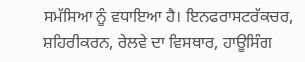ਸਮੱਸਿਆ ਨੂੰ ਵਧਾਇਆ ਹੈ। ਇਨਫਰਾਸਟਰੱਕਚਰ, ਸ਼ਹਿਰੀਕਰਨ, ਰੇਲਵੇ ਦਾ ਵਿਸਥਾਰ, ਹਾਊਸਿੰਗ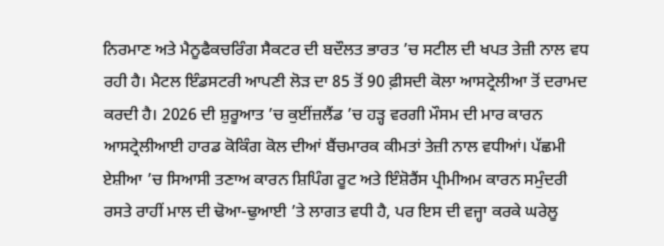ਨਿਰਮਾਣ ਅਤੇ ਮੈਨੂਫੈਕਚਰਿੰਗ ਸੈਕਟਰ ਦੀ ਬਦੌਲਤ ਭਾਰਤ ’ਚ ਸਟੀਲ ਦੀ ਖਪਤ ਤੇਜ਼ੀ ਨਾਲ ਵਧ ਰਹੀ ਹੈ। ਮੈਟਲ ਇੰਡਸਟਰੀ ਆਪਣੀ ਲੋੜ ਦਾ 85 ਤੋਂ 90 ਫ਼ੀਸਦੀ ਕੋਲਾ ਆਸਟ੍ਰੇਲੀਆ ਤੋਂ ਦਰਾਮਦ ਕਰਦੀ ਹੈ। 2026 ਦੀ ਸ਼ੁਰੂਆਤ ’ਚ ਕੁਈਂਜ਼ਲੈਂਡ ’ਚ ਹੜ੍ਹ ਵਰਗੀ ਮੌਸਮ ਦੀ ਮਾਰ ਕਾਰਨ ਆਸਟ੍ਰੇਲੀਆਈ ਹਾਰਡ ਕੋਕਿੰਗ ਕੋਲ ਦੀਆਂ ਬੈਂਚਮਾਰਕ ਕੀਮਤਾਂ ਤੇਜ਼ੀ ਨਾਲ ਵਧੀਆਂ। ਪੱਛਮੀ ਏਸ਼ੀਆ ’ਚ ਸਿਆਸੀ ਤਣਾਅ ਕਾਰਨ ਸ਼ਿਪਿੰਗ ਰੂਟ ਅਤੇ ਇੰਸ਼ੋਰੈਂਸ ਪ੍ਰੀਮੀਅਮ ਕਾਰਨ ਸਮੁੰਦਰੀ ਰਸਤੇ ਰਾਹੀਂ ਮਾਲ ਦੀ ਢੋਆ-ਢੁਆਈ ’ਤੇ ਲਾਗਤ ਵਧੀ ਹੈ, ਪਰ ਇਸ ਦੀ ਵਜ੍ਹਾ ਕਰਕੇ ਘਰੇਲੂ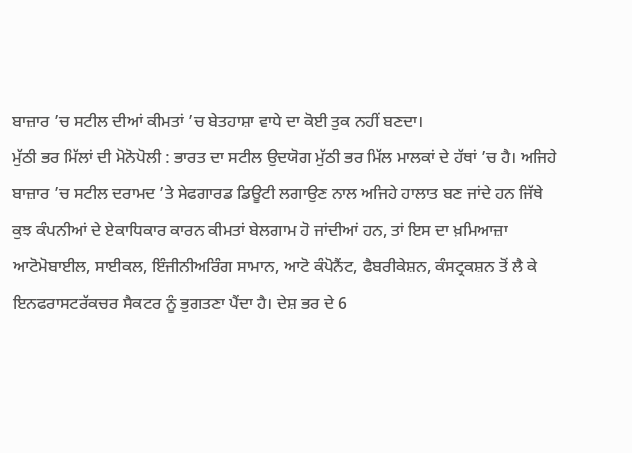ਬਾਜ਼ਾਰ ’ਚ ਸਟੀਲ ਦੀਆਂ ਕੀਮਤਾਂ ’ਚ ਬੇਤਹਾਸ਼ਾ ਵਾਧੇ ਦਾ ਕੋਈ ਤੁਕ ਨਹੀਂ ਬਣਦਾ।
ਮੁੱਠੀ ਭਰ ਮਿੱਲਾਂ ਦੀ ਮੋਨੋਪੋਲੀ : ਭਾਰਤ ਦਾ ਸਟੀਲ ਉਦਯੋਗ ਮੁੱਠੀ ਭਰ ਮਿੱਲ ਮਾਲਕਾਂ ਦੇ ਹੱਥਾਂ ’ਚ ਹੈ। ਅਜਿਹੇ ਬਾਜ਼ਾਰ ’ਚ ਸਟੀਲ ਦਰਾਮਦ ’ਤੇ ਸੇਫਗਾਰਡ ਡਿਊਟੀ ਲਗਾਉਣ ਨਾਲ ਅਜਿਹੇ ਹਾਲਾਤ ਬਣ ਜਾਂਦੇ ਹਨ ਜਿੱਥੇ ਕੁਝ ਕੰਪਨੀਆਂ ਦੇ ਏਕਾਧਿਕਾਰ ਕਾਰਨ ਕੀਮਤਾਂ ਬੇਲਗਾਮ ਹੋ ਜਾਂਦੀਆਂ ਹਨ, ਤਾਂ ਇਸ ਦਾ ਖ਼ਮਿਆਜ਼ਾ ਆਟੋਮੋਬਾਈਲ, ਸਾਈਕਲ, ਇੰਜੀਨੀਅਰਿੰਗ ਸਾਮਾਨ, ਆਟੋ ਕੰਪੋਨੈਂਟ, ਫੈਬਰੀਕੇਸ਼ਨ, ਕੰਸਟ੍ਰਕਸ਼ਨ ਤੋਂ ਲੈ ਕੇ ਇਨਫਰਾਸਟਰੱਕਚਰ ਸੈਕਟਰ ਨੂੰ ਭੁਗਤਣਾ ਪੈਂਦਾ ਹੈ। ਦੇਸ਼ ਭਰ ਦੇ 6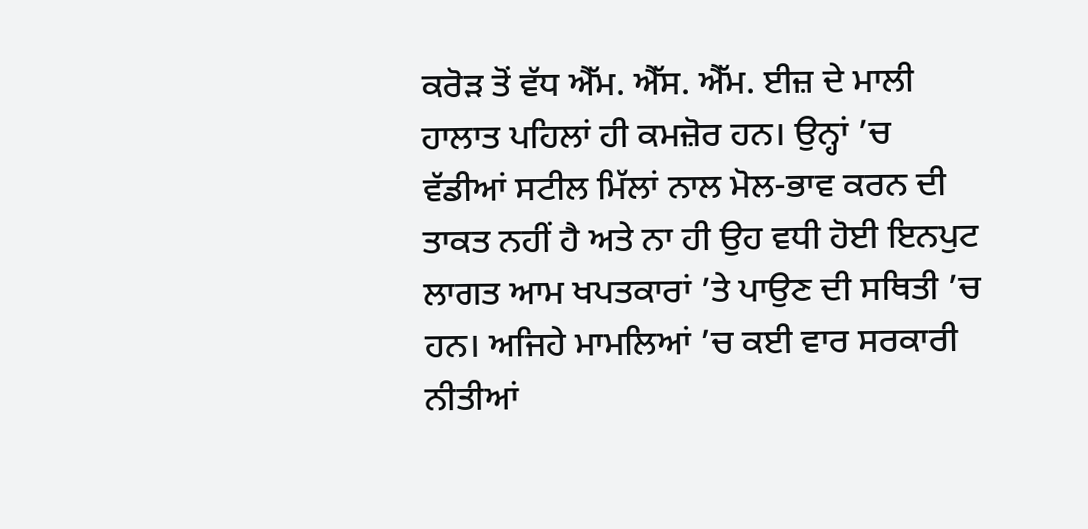ਕਰੋੜ ਤੋਂ ਵੱਧ ਐੱਮ. ਐੱਸ. ਐੱਮ. ਈਜ਼ ਦੇ ਮਾਲੀ ਹਾਲਾਤ ਪਹਿਲਾਂ ਹੀ ਕਮਜ਼ੋਰ ਹਨ। ਉਨ੍ਹਾਂ ’ਚ ਵੱਡੀਆਂ ਸਟੀਲ ਮਿੱਲਾਂ ਨਾਲ ਮੋਲ-ਭਾਵ ਕਰਨ ਦੀ ਤਾਕਤ ਨਹੀਂ ਹੈ ਅਤੇ ਨਾ ਹੀ ਉਹ ਵਧੀ ਹੋਈ ਇਨਪੁਟ ਲਾਗਤ ਆਮ ਖਪਤਕਾਰਾਂ ’ਤੇ ਪਾਉਣ ਦੀ ਸਥਿਤੀ ’ਚ ਹਨ। ਅਜਿਹੇ ਮਾਮਲਿਆਂ ’ਚ ਕਈ ਵਾਰ ਸਰਕਾਰੀ ਨੀਤੀਆਂ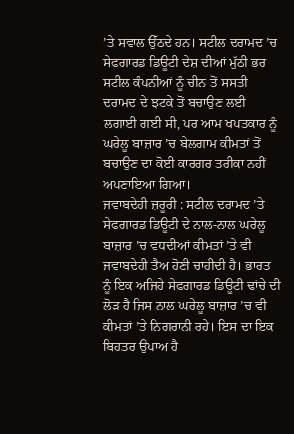’ਤੇ ਸਵਾਲ ਉੱਠਦੇ ਹਨ। ਸਟੀਲ ਦਰਾਮਦ ’ਚ ਸੇਫਗਾਰਡ ਡਿਊਟੀ ਦੇਸ਼ ਦੀਆਂ ਮੁੱਠੀ ਭਰ ਸਟੀਲ ਕੰਪਨੀਆਂ ਨੂੰ ਚੀਨ ਤੋਂ ਸਸਤੀ ਦਰਾਮਦ ਦੇ ਝਟਕੇ ਤੋਂ ਬਚਾਉਣ ਲਈ ਲਗਾਈ ਗਈ ਸੀ, ਪਰ ਆਮ ਖਪਤਕਾਰ ਨੂੰ ਘਰੇਲੂ ਬਾਜ਼ਾਰ ’ਚ ਬੇਲਗਾਮ ਕੀਮਤਾਂ ਤੋਂ ਬਚਾਉਣ ਦਾ ਕੋਈ ਕਾਰਗਰ ਤਰੀਕਾ ਨਹੀਂ ਅਪਣਾਇਆ ਗਿਆ।
ਜਵਾਬਦੇਹੀ ਜ਼ਰੂਰੀ : ਸਟੀਲ ਦਰਾਮਦ ’ਤੇ ਸੇਫਗਾਰਡ ਡਿਊਟੀ ਦੇ ਨਾਲ-ਨਾਲ ਘਰੇਲੂ ਬਾਜ਼ਾਰ ’ਚ ਵਧਦੀਆਂ ਕੀਮਤਾਂ ’ਤੇ ਵੀ ਜਵਾਬਦੇਹੀ ਤੈਅ ਹੋਣੀ ਚਾਹੀਦੀ ਹੈ। ਭਾਰਤ ਨੂੰ ਇਕ ਅਜਿਹੇ ਸੇਫਗਾਰਡ ਡਿਊਟੀ ਢਾਂਚੇ ਦੀ ਲੋੜ ਹੈ ਜਿਸ ਨਾਲ ਘਰੇਲੂ ਬਾਜ਼ਾਰ ’ਚ ਵੀ ਕੀਮਤਾਂ ’ਤੇ ਨਿਗਰਾਨੀ ਰਹੇ। ਇਸ ਦਾ ਇਕ ਬਿਹਤਰ ਉਪਾਅ ਹੈ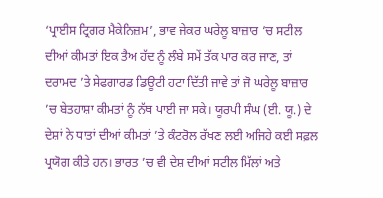‘ਪ੍ਰਾਈਸ ਟ੍ਰਿਗਰ ਮੈਕੇਨਿਜ਼ਮ’, ਭਾਵ ਜੇਕਰ ਘਰੇਲੂ ਬਾਜ਼ਾਰ ’ਚ ਸਟੀਲ ਦੀਆਂ ਕੀਮਤਾਂ ਇਕ ਤੈਅ ਹੱਦ ਨੂੰ ਲੰਬੇ ਸਮੇਂ ਤੱਕ ਪਾਰ ਕਰ ਜਾਣ, ਤਾਂ ਦਰਾਮਦ ’ਤੇ ਸੇਫਗਾਰਡ ਡਿਊਟੀ ਹਟਾ ਦਿੱਤੀ ਜਾਵੇ ਤਾਂ ਜੋ ਘਰੇਲੂ ਬਾਜ਼ਾਰ ’ਚ ਬੇਤਹਾਸ਼ਾ ਕੀਮਤਾਂ ਨੂੰ ਨੱਥ ਪਾਈ ਜਾ ਸਕੇ। ਯੂਰਪੀ ਸੰਘ (ਈ. ਯੂ.) ਦੇ ਦੇਸ਼ਾਂ ਨੇ ਧਾਤਾਂ ਦੀਆਂ ਕੀਮਤਾਂ ’ਤੇ ਕੰਟਰੋਲ ਰੱਖਣ ਲਈ ਅਜਿਹੇ ਕਈ ਸਫ਼ਲ ਪ੍ਰਯੋਗ ਕੀਤੇ ਹਨ। ਭਾਰਤ ’ਚ ਵੀ ਦੇਸ਼ ਦੀਆਂ ਸਟੀਲ ਮਿੱਲਾਂ ਅਤੇ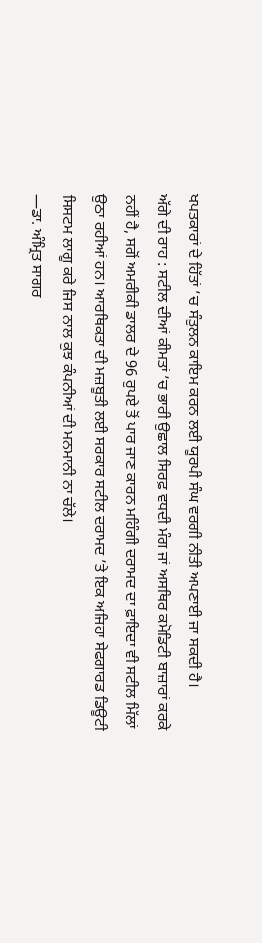ਖਪਤਕਾਰਾਂ ਦੇ ਹਿੱਤਾਂ ’ਚ ਸੰਤੁਲਨ ਕਾਇਮ ਕਰਨ ਲਈ ਯੂਰਪੀ ਸੰਘ ਵਰਗੀ ਨੀਤੀ ਅਪਣਾਈ ਜਾ ਸਕਦੀ ਹੈ।
ਅੱਗੇ ਦੀ ਰਾਹ : ਸਟੀਲ ਦੀਆਂ ਕੀਮਤਾਂ ’ਚ ਭਾਰੀ ਉਛਾਲ ਸਿਰਫ਼ ਵਧਦੀ ਮੰਗ ਜਾਂ ਅਸਥਿਰ ਕਮੋਡਿਟੀ ਬਾਜ਼ਾਰਾਂ ਕਰਕੇ ਨਹੀਂ ਹੈ, ਸਗੋਂ ਅਮਰੀਕੀ ਡਾਲਰ ਦੇ 96 ਰੁਪਏ ਤੋਂ ਪਾਰ ਜਾਣ ਕਾਰਨ ਮਹਿੰਗੀ ਦਰਾਮਦ ਦਾ ਫ਼ਾਇਦਾ ਵੀ ਸਟੀਲ ਮਿੱਲਾਂ ਉਠਾ ਰਹੀਆਂ ਹਨ। ਆਰਥਿਕਤਾ ਦੀ ਮਜ਼ਬੂਤੀ ਲਈ ਸਰਕਾਰ ਸਟੀਲ ਦਰਾਮਦ ’ਤੇ ਇਕ ਅਜਿਹਾ ਸੇਫਗਾਰਡ ਡਿਊਟੀ ਸਿਸਟਮ ਲਾਗੂ ਕਰੇ ਜਿਸ ਨਾਲ ਕੁਝ ਕੰਪਨੀਆਂ ਦੀ ਮਨਮਾਨੀ ਨਾ ਚੱਲੇ।
—ਡਾ. ਅੰਮ੍ਰਿਤ ਸਾਗਰ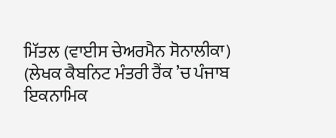ਮਿੱਤਲ (ਵਾਈਸ ਚੇਅਰਮੈਨ ਸੋਨਾਲੀਕਾ)
(ਲੇਖਕ ਕੈਬਨਿਟ ਮੰਤਰੀ ਰੈਂਕ ’ਚ ਪੰਜਾਬ ਇਕਨਾਮਿਕ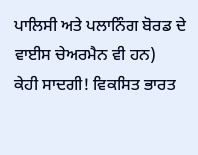ਪਾਲਿਸੀ ਅਤੇ ਪਲਾਨਿੰਗ ਬੋਰਡ ਦੇ ਵਾਈਸ ਚੇਅਰਮੈਨ ਵੀ ਹਨ)
ਕੇਹੀ ਸਾਦਗੀ! ਵਿਕਸਿਤ ਭਾਰਤ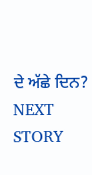ਦੇ ਅੱਛੇ ਦਿਨ?
NEXT STORY